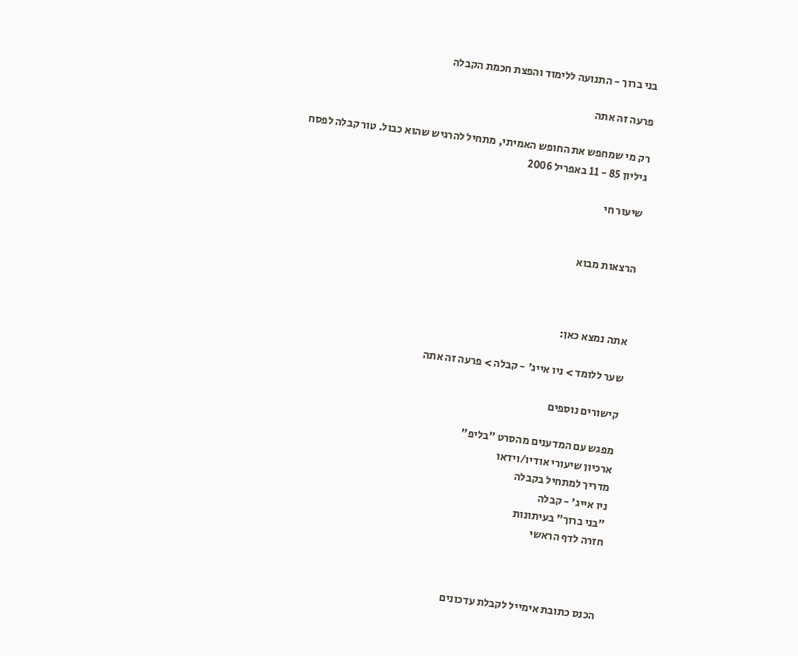בני ברוך - התנועה ללימוד והפצת חכמת הקבלה

פרעה זה אתה

רק מי שמחפש את החופש האמיתי, מתחיל להרגיש שהוא כבול. טור קבלה לפסח
גיליון 85 - 11 באפריל 2006

שיעור חי


הרצאות מבוא



אתה נמצא כאן:

שער ללומד > ניו אייג' - קבלה > פרעה זה אתה

קישורים נוספים

מפגש עם המדענים מהסרט "בליפ"
ארכיון שיעורי אודיו/וידאו
מדריך למתחיל בקבלה
ניו אייג' - קבלה
"בני ברוך" בעיתונות
חזרה לדף הראשי



הכנס כתובת אימייל לקבלת עדכונים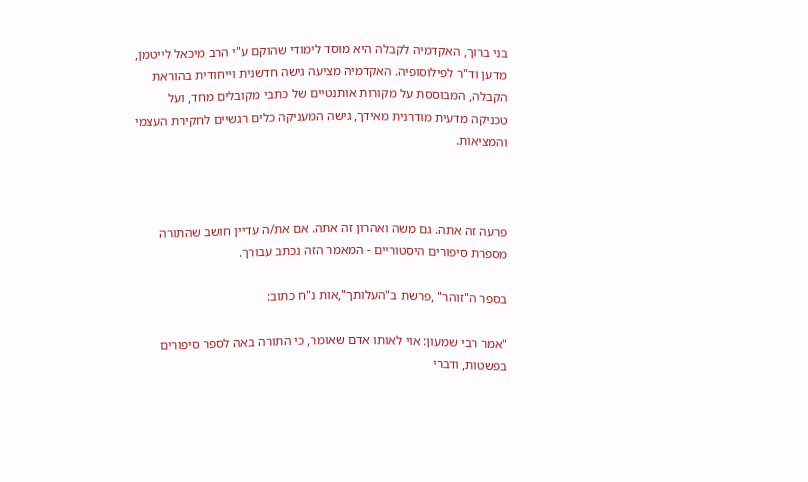בני ברוך, האקדמיה לקבלה היא מוסד לימודי שהוקם ע"י הרב מיכאל לייטמן, מדען וד"ר לפילוסופיה. האקדמיה מציעה גישה חדשנית וייחודית בהוראת הקבלה, המבוססת על מקורות אותנטיים של כתבי מקובלים מחד, ועל טכניקה מדעית מודרנית מאידך, גישה המעניקה כלים רגשיים לחקירת העצמי והמציאות.



פרעה זה אתה. גם משה ואהרון זה אתה. אם את/ה עדיין חושב שהתורה מספרת סיפורים היסטוריים - המאמר הזה נכתב עבורך.

בספר ה"זוהר" ,פרשת ב"העלותך",אות נ"ח כתוב:

"אמר רבי שמעון: אוי לאותו אדם שאומר, כי התורה באה לספר סיפורים בפשטות, ודברי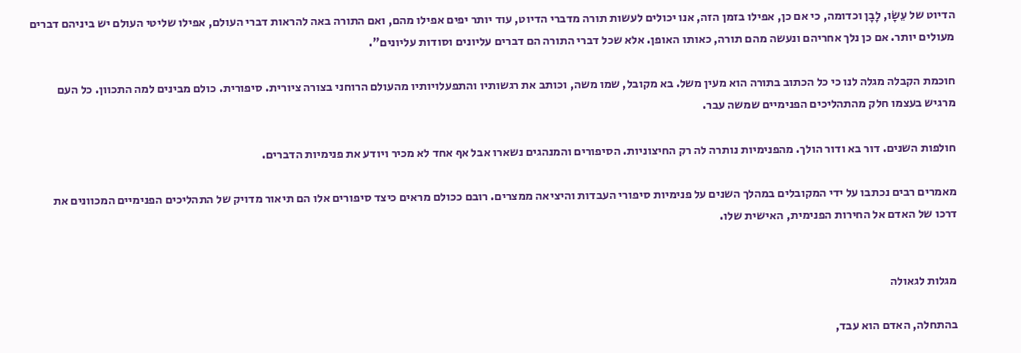הדיוט של עֵשָׂו, לָבָן וכדומה, כי אם כן, אפילו בזמן הזה, אנו יכולים לעשות תורה מדברי הדיוט, עוד יותר יפים אפילו מהם, ואם התורה באה להראות דברי העולם, אפילו שליטי העולם יש ביניהם דברים מעולים יותר. אם כן נלך אחריהם ונעשה מהם תורה, כאותו האופן. אלא שכל דברי התורה הם דברים עליונים וסודות עליונים".

חוכמת הקבלה מגלה לנו כי כל הכתוב בתורה הוא מעין משל. בא מקובל, שמו משה, וכותב את רגשותיו והתפעלויותיו מהעולם הרוחני בצורה ציורית. סיפורית. כולם מבינים למה התכוון. כל העם מרגיש בעצמו חלק מהתהליכים הפנימיים שמשה עבר.

חולפות השנים. דור בא ודור הולך. מהפנימיות נותרה לה רק החיצוניות. הסיפורים והמנהגים נשארו אבל אף אחד לא מכיר ויודע את פנימיות הדברים.

מאמרים רבים נכתבו על ידי המקובלים במהלך השנים על פנימיות סיפורי העבדות והיציאה ממצרים. רובם ככולם מראים כיצד סיפורים אלו הם תיאור מדויק של התהליכים הפנימיים המכוונים את דרכו של האדם אל החירות הפנימית, האישית שלו.


מגלות לגאולה

בהתחלה, האדם הוא עבד,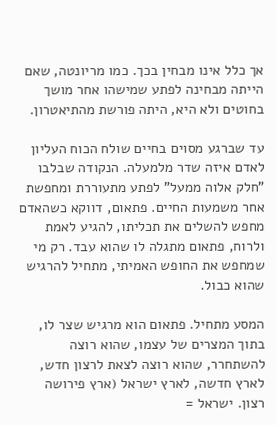אך כלל אינו מבחין בכך. כמו מריונטה, שאם הייתה מבחינה לפתע שמישהו אחר מושך בחוטים ולא היא, היתה פורשת מהתיאטרון.

עד שברגע מסוים בחיים שולח הכוח העליון לאדם איזה שדר מלמעלה. הנקודה שבלבו "חלק אלוה ממעל" לפתע מתעוררת ומחפשת אחר משמעות החיים. פתאום, דווקא כשהאדם מחפש להשלים את תכליתו, להגיע לאמת ולרוח, פתאום מתגלה לו שהוא עבד. רק מי שמחפש את החופש האמיתי, מתחיל להרגיש שהוא כבול.

המסע מתחיל. פתאום הוא מרגיש שצר לו, בתוך המצרים של עצמו, שהוא רוצה להשתחרר, שהוא רוצה לצאת לרצון חדש, לארץ חדשה, לארץ ישראל (ארץ פירושה רצון. ישראל =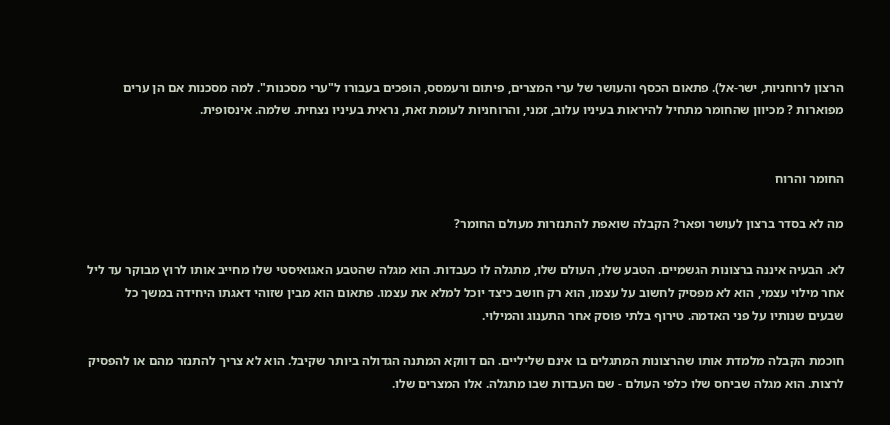הרצון לרוחניות, ישר-אל). פתאום הכסף והעושר של ערי המצרים, פיתום ורעמסס, הופכים בעבורו ל"ערי מסכנות". למה מסכנות אם הן ערים מפוארות ? מכיוון שהחומר מתחיל להיראות בעיניו עלוב, זמני, והרוחניות לעומת זאת, נראית בעיניו נצחית. שלמה. אינסופית.


החומר והרוח

מה לא בסדר ברצון לעושר ופאר? הקבלה שואפת להתנזרות מעולם החומר?

לא. הבעיה איננה ברצונות הגשמיים. הטבע שלו, העולם שלו, מתגלה לו כעבדות. הוא מגלה שהטבע האגואיסטי שלו מחייב אותו לרוץ מבוקר עד ליל אחר מילוי עצמי, הוא לא מפסיק לחשוב על עצמו, הוא רק חושב כיצד יוכל למלא את עצמו. פתאום הוא מבין שזוהי דאגתו היחידה במשך כל שבעים שנותיו על פני האדמה. טירוף בלתי פוסק אחר התענוג והמילוי.

חוכמת הקבלה מלמדת אותו שהרצונות המתגלים בו אינם שליליים. הם דווקא המתנה הגדולה ביותר שקיבל. הוא לא צריך להתנזר מהם או להפסיק לרצות. הוא מגלה שביחס שלו כלפי העולם - שם העבדות שבו מתגלה. אלו המצרים שלו.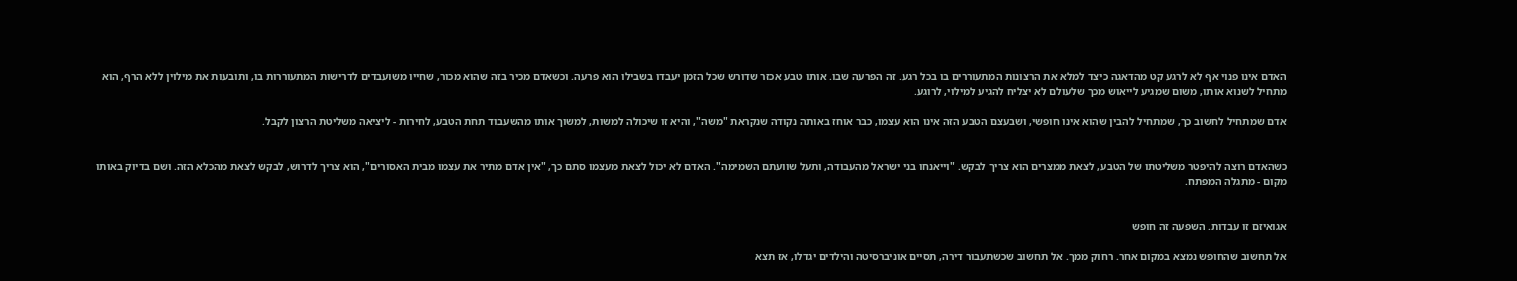האדם אינו פנוי אף לא לרגע קט מהדאגה כיצד למלא את הרצונות המתעוררים בו בכל רגע. זה הפרעה שבו. אותו טבע אכזר שדורש שכל הזמן יעבדו בשבילו הוא פרעה. וכשאדם מכיר בזה שהוא מכור, שחייו משועבדים לדרישות המתעוררות בו, ותובעות את מילוין ללא הרף, הוא מתחיל לשנוא אותו, משום שמגיע לייאוש מכך שלעולם לא יצליח להגיע למילוי, לרוגע.

אדם שמתחיל לחשוב כך, שמתחיל להבין שהוא אינו חופשי, ושבעצם הטבע הזה אינו הוא עצמו, כבר אוחז באותה נקודה שנקראת "משה", והיא זו שיכולה למשות, למשוך אותו מהשעבוד תחת הטבע, לחירות - ליציאה משליטת הרצון לקבל.


כשהאדם רוצה להיפטר משליטתו של הטבע, לצאת ממצרים הוא צריך לבקש. "וייאנחו בני ישראל מהעבודה, ותעל שוועתם השמימה". האדם לא יכול לצאת מעצמו סתם כך, "אין אדם מתיר את עצמו מבית האסורים", הוא צריך לדרוש, לבקש לצאת מהכלא הזה. ושם בדיוק באותו מקום - מתגלה המפתח.


אגואיזם זו עבדות. השפעה זה חופש

אל תחשוב שהחופש נמצא במקום אחר. רחוק ממך. אל תחשוב שכשתעבור דירה, תסיים אוניברסיטה והילדים יגדלו, אז תצא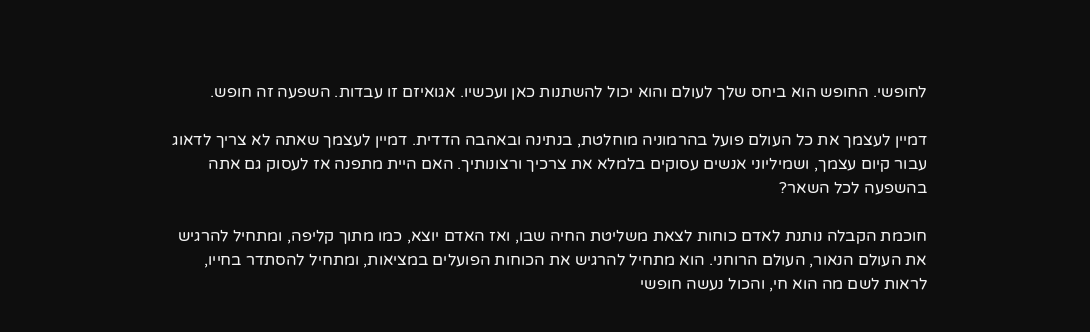לחופשי. החופש הוא ביחס שלך לעולם והוא יכול להשתנות כאן ועכשיו. אגואיזם זו עבדות. השפעה זה חופש.

דמיין לעצמך את כל העולם פועל בהרמוניה מוחלטת, בנתינה ובאהבה הדדית. דמיין לעצמך שאתה לא צריך לדאוג עבור קיום עצמך, ושמיליוני אנשים עסוקים בלמלא את צרכיך ורצונותיך. האם היית מתפנה אז לעסוק גם אתה בהשפעה לכל השאר?

חוכמת הקבלה נותנת לאדם כוחות לצאת משליטת החיה שבו, ואז האדם יוצא, כמו מתוך קליפה, ומתחיל להרגיש את העולם הנאור, העולם הרוחני. הוא מתחיל להרגיש את הכוחות הפועלים במציאות, ומתחיל להסתדר בחייו, לראות לשם מה הוא חי, והכול נעשה חופשי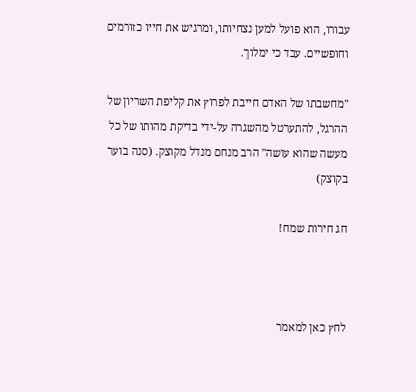עבורו, הוא פועל למען נצחיותו, ומרגיש את חייו כזורמים וחופשיים. עבד כי ימלוך.

"מחשבתו של האדם חייבת לפרוץ את קליפת השריון של ההרגל, להתערטל מהשגרה על-ידי בדיקת מהותו של כל מעשה שהוא עושה" הרב מנחם מנדל מקוצק. (סנה בוער בקוצק)

חג חירות שמח!



לחץ כאן למאמר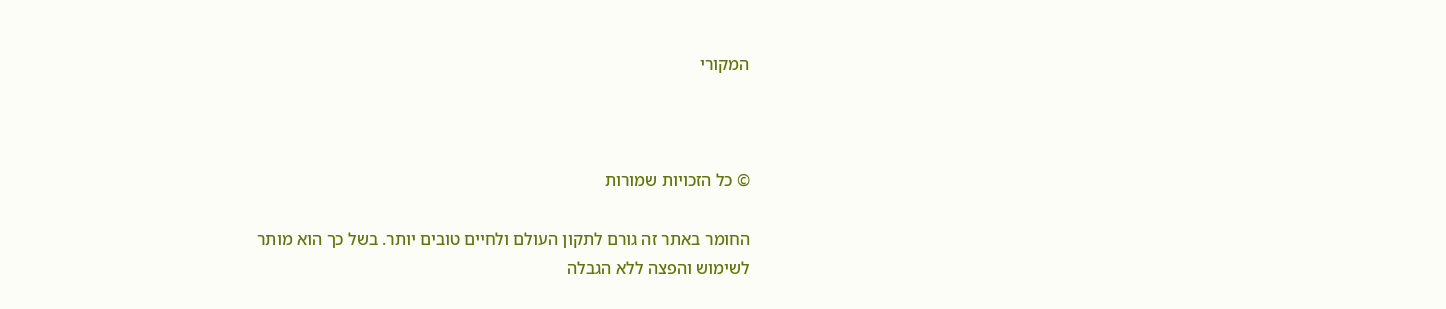המקורי



© כל הזכויות שמורות

החומר באתר זה גורם לתקון העולם ולחיים טובים יותר. בשל כך הוא מותר
לשימוש והפצה ללא הגבלה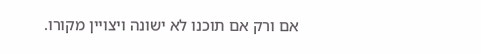אם ורק אם תוכנו לא ישונה ויצויין מקורו.